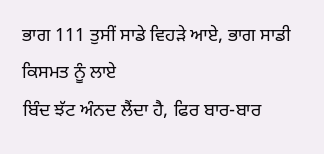ਭਾਗ 111 ਤੁਸੀਂ ਸਾਡੇ ਵਿਹੜੇ ਆਏ, ਭਾਗ ਸਾਡੀ ਕਿਸਮਤ ਨੂੰ ਲਾਏ
ਬਿੰਦ ਝੱਟ ਅੰਨਦ ਲੈਂਦਾ ਹੈ, ਫਿਰ ਬਾਰ-ਬਾਰ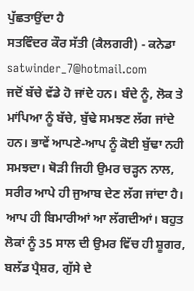ਪੁੱਛਤਾਉਂਦਾ ਹੈ
ਸਤਵਿੰਦਰ ਕੌਰ ਸੱਤੀ (ਕੈਲਗਰੀ) - ਕਨੇਡਾ
satwinder_7@hotmail.com
ਜਦੋਂ ਬੱਚੇ ਵੱਡੇ ਹੋ ਜਾਂਦੇ ਹਨ। ਬੰਦੇ ਨੂੰ, ਲੋਕ ਤੇ ਮਾਂਪਿਆ ਨੂੰ ਬੱਚੇ, ਬੁੱਢੇ ਸਮਝਣ ਲੱਗ ਜਾਂਦੇ ਹਨ। ਭਾਵੇਂ ਆਪਣੇ-ਆਪ ਨੂੰ ਕੋਈ ਬੁੱਢਾ ਨਹੀ ਸਮਝਦਾ। ਥੋੜੀ ਜਿਹੀ ਉਮਰ ਚੜ੍ਹਨ ਨਾਲ, ਸਰੀਰ ਆਪੇ ਹੀ ਜੁਆਬ ਦੇਣ ਲੱਗ ਜਾਂਦਾ ਹੈ। ਆਪ ਹੀ ਬਿਮਾਰੀਆਂ ਆ ਲੱਗਦੀਆਂ। ਬਹੁਤ ਲੋਕਾਂ ਨੂੰ 35 ਸਾਲ ਦੀ ਉਮਰ ਵਿੱਚ ਹੀ ਸ਼ੂਗਰ, ਬਲੱਡ ਪ੍ਰੈਸ਼ਰ, ਗੁੱਸੇ ਦੇ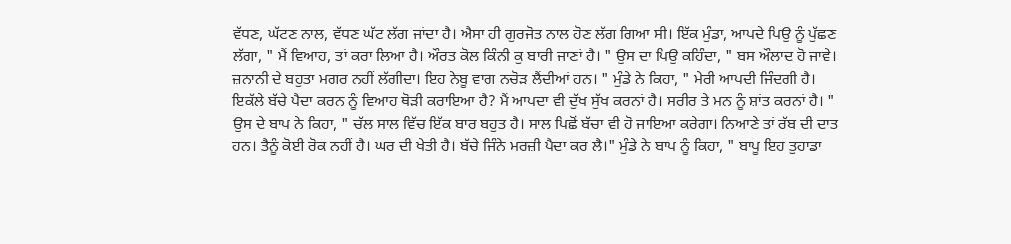ਵੱਧਣ, ਘੱਟਣ ਨਾਲ, ਵੱਧਣ ਘੱਟ ਲੱਗ ਜਾਂਦਾ ਹੈ। ਐਸਾ ਹੀ ਗੁਰਜੋਤ ਨਾਲ ਹੋਣ ਲੱਗ ਗਿਆ ਸੀ। ਇੱਕ ਮੁੰਡਾ, ਆਪਦੇ ਪਿਉ ਨੂੰ ਪੁੱਛਣ ਲੱਗਾ, " ਮੈਂ ਵਿਆਹ, ਤਾਂ ਕਰਾ ਲਿਆ ਹੈ। ਔਰਤ ਕੋਲ ਕਿੰਨੀ ਕੁ ਬਾਰੀ ਜਾਣਾਂ ਹੈ। " ਉਸ ਦਾ ਪਿਉ ਕਹਿੰਦਾ, " ਬਸ ਔਲਾਦ ਹੋ ਜਾਵੇ। ਜ਼ਨਾਨੀ ਦੇ ਬਹੁਤਾ ਮਗਰ ਨਹੀਂ ਲੱਗੀਦਾ। ਇਹ ਨੇਬੂ ਵਾਗ ਨਚੋੜ ਲੈਂਦੀਆਂ ਹਨ। " ਮੁੰਡੇ ਨੇ ਕਿਹਾ, " ਮੇਰੀ ਆਪਦੀ ਜਿੰਦਗੀ ਹੈ। ਇਕੱਲੇ ਬੱਚੇ ਪੈਦਾ ਕਰਨ ਨੂੰ ਵਿਆਹ ਥੋੜੀ ਕਰਾਇਆ ਹੈ? ਮੈਂ ਆਪਦਾ ਵੀ ਦੁੱਖ ਸੁੱਖ ਕਰਨਾਂ ਹੈ। ਸਰੀਰ ਤੇ ਮਨ ਨੂੰ ਸ਼ਾਂਤ ਕਰਨਾਂ ਹੈ। " ਉਸ ਦੇ ਬਾਪ ਨੇ ਕਿਹਾ, " ਚੱਲ ਸਾਲ ਵਿੱਚ ਇੱਕ ਬਾਰ ਬਹੁਤ ਹੈ। ਸਾਲ ਪਿਛੋਂ ਬੱਚਾ ਵੀ ਹੋ ਜਾਇਆ ਕਰੇਗਾ। ਨਿਆਣੇ ਤਾਂ ਰੱਬ ਦੀ ਦਾਤ ਹਨ। ਤੈਨੂੰ ਕੋਈ ਰੋਕ ਨਹੀਂ ਹੈ। ਘਰ ਦੀ ਖੇਤੀ ਹੈ। ਬੱਚੇ ਜਿੰਨੇ ਮਰਜ਼ੀ ਪੈਦਾ ਕਰ ਲੈ।" ਮੁੰਡੇ ਨੇ ਬਾਪ ਨੂੰ ਕਿਹਾ, " ਬਾਪੂ ਇਹ ਤੁਹਾਡਾ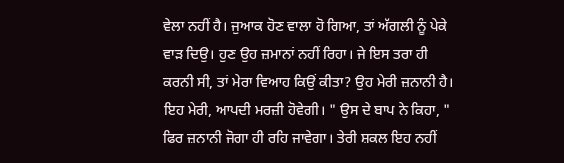ਵੇਲਾ ਨਹੀਂ ਹੈ। ਜੁਆਕ ਹੋਣ ਵਾਲਾ ਹੋ ਗਿਆ, ਤਾਂ ਅੱਗਲੀ ਨੂੰ ਪੇਕੇ ਵਾੜ ਦਿਉ। ਹੁਣ ਉਹ ਜ਼ਮਾਨਾਂ ਨਹੀਂ ਰਿਹਾ। ਜੇ ਇਸ ਤਰਾ ਹੀ ਕਰਨੀ ਸੀ, ਤਾਂ ਮੇਰਾ ਵਿਆਹ ਕਿਉਂ ਕੀਤਾ? ਉਹ ਮੇਰੀ ਜ਼ਨਾਨੀ ਹੈ। ਇਹ ਮੇਰੀ, ਆਪਦੀ ਮਰਜ਼ੀ ਹੋਵੇਗੀ। " ਉਸ ਦੇ ਬਾਪ ਨੇ ਕਿਹਾ, " ਫਿਰ ਜ਼ਨਾਨੀ ਜੋਗਾ ਹੀ ਰਹਿ ਜਾਵੇਗਾ। ਤੇਰੀ ਸ਼ਕਲ ਇਹ ਨਹੀਂ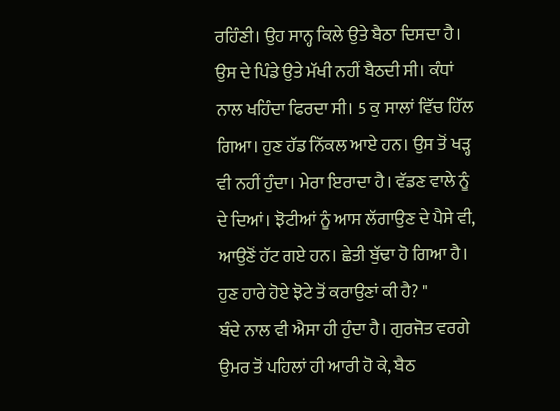ਰਹਿੰਣੀ। ਉਹ ਸਾਨ੍ਹ ਕਿਲੇ ਉਤੇ ਬੈਠਾ ਦਿਸਦਾ ਹੈ। ਉਸ ਦੇ ਪਿੰਡੇ ਉਤੇ ਮੱਖੀ ਨਹੀਂ ਬੈਠਦੀ ਸੀ। ਕੰਧਾਂ ਨਾਲ ਖਹਿੰਦਾ ਫਿਰਦਾ ਸੀ। 5 ਕੁ ਸਾਲਾਂ ਵਿੱਚ ਹਿੱਲ ਗਿਆ। ਹੁਣ ਹੱਡ ਨਿੱਕਲ ਆਏ ਹਨ। ਉਸ ਤੋਂ ਖੜ੍ਹ ਵੀ ਨਹੀਂ ਹੁੰਦਾ। ਮੇਰਾ ਇਰਾਦਾ ਹੈ। ਵੱਡਣ ਵਾਲੇ ਨੂੰ ਦੇ ਦਿਆਂ। ਝੋਟੀਆਂ ਨੂੰ ਆਸ ਲੱਗਾਉਣ ਦੇ ਪੈਸੇ ਵੀ, ਆਉਣੋਂ ਹੱਟ ਗਏ ਹਨ। ਛੇਤੀ ਬੁੱਢਾ ਹੋ ਗਿਆ ਹੈ। ਹੁਣ ਹਾਰੇ ਹੋਏ ਝੋਟੇ ਤੋਂ ਕਰਾਉਣਾਂ ਕੀ ਹੈ? "
ਬੰਦੇ ਨਾਲ ਵੀ ਐਸਾ ਹੀ ਹੁੰਦਾ ਹੈ। ਗੁਰਜੋਤ ਵਰਗੇ ਉਮਰ ਤੋਂ ਪਹਿਲਾਂ ਹੀ ਆਰੀ ਹੋ ਕੇ, ਬੈਠ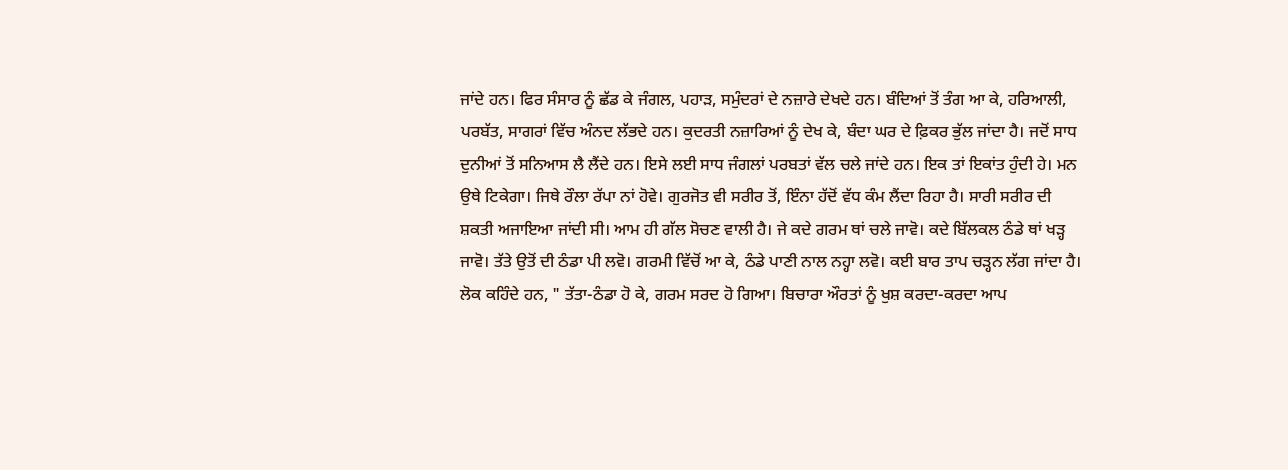ਜਾਂਦੇ ਹਨ। ਫਿਰ ਸੰਸਾਰ ਨੂੰ ਛੱਡ ਕੇ ਜੰਗਲ, ਪਹਾੜ, ਸਮੁੰਦਰਾਂ ਦੇ ਨਜ਼ਾਰੇ ਦੇਖਦੇ ਹਨ। ਬੰਦਿਆਂ ਤੋਂ ਤੰਗ ਆ ਕੇ, ਹਰਿਆਲੀ, ਪਰਬੱਤ, ਸਾਗਰਾਂ ਵਿੱਚ ਅੰਨਦ ਲੱਭਦੇ ਹਨ। ਕੁਦਰਤੀ ਨਜ਼ਾਰਿਆਂ ਨੂੰ ਦੇਖ ਕੇ, ਬੰਦਾ ਘਰ ਦੇ ਫ਼ਿਕਰ ਭੁੱਲ ਜਾਂਦਾ ਹੈ। ਜਦੋਂ ਸਾਧ ਦੁਨੀਆਂ ਤੋਂ ਸਨਿਆਸ ਲੈ ਲੈਂਦੇ ਹਨ। ਇਸੇ ਲਈ ਸਾਧ ਜੰਗਲਾਂ ਪਰਬਤਾਂ ਵੱਲ ਚਲੇ ਜਾਂਦੇ ਹਨ। ਇਕ ਤਾਂ ਇਕਾਂਤ ਹੁੰਦੀ ਹੇ। ਮਨ ਉਥੇ ਟਿਕੇਗਾ। ਜਿਥੇ ਰੌਲਾ ਰੱਪਾ ਨਾਂ ਹੋਵੇ। ਗੁਰਜੋਤ ਵੀ ਸਰੀਰ ਤੋਂ, ਇੰਨਾ ਹੱਦੋਂ ਵੱਧ ਕੰਮ ਲੈਂਦਾ ਰਿਹਾ ਹੈ। ਸਾਰੀ ਸਰੀਰ ਦੀ ਸ਼ਕਤੀ ਅਜਾਇਆ ਜਾਂਦੀ ਸੀ। ਆਮ ਹੀ ਗੱਲ ਸੋਚਣ ਵਾਲੀ ਹੈ। ਜੇ ਕਦੇ ਗਰਮ ਥਾਂ ਚਲੇ ਜਾਵੋ। ਕਦੇ ਬਿੱਲਕਲ ਠੰਡੇ ਥਾਂ ਖੜ੍ਹ ਜਾਵੋ। ਤੱਤੇ ਉਤੋਂ ਦੀ ਠੰਡਾ ਪੀ ਲਵੋ। ਗਰਮੀ ਵਿੱਚੋਂ ਆ ਕੇ, ਠੰਡੇ ਪਾਣੀ ਨਾਲ ਨਹ੍ਹਾ ਲਵੋ। ਕਈ ਬਾਰ ਤਾਪ ਚੜ੍ਹਨ ਲੱਗ ਜਾਂਦਾ ਹੈ। ਲੋਕ ਕਹਿੰਦੇ ਹਨ, " ਤੱਤਾ-ਠੰਡਾ ਹੋ ਕੇ, ਗਰਮ ਸਰਦ ਹੋ ਗਿਆ। ਬਿਚਾਰਾ ਔਰਤਾਂ ਨੂੰ ਖੁਸ਼ ਕਰਦਾ-ਕਰਦਾ ਆਪ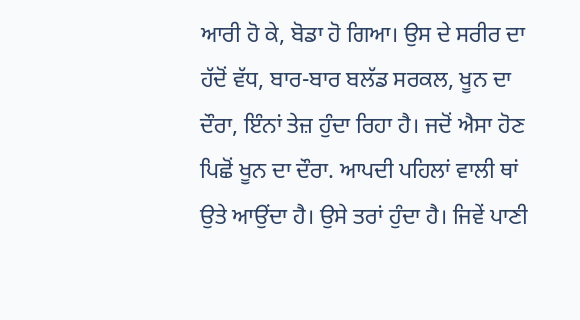ਆਰੀ ਹੋ ਕੇ, ਬੋਡਾ ਹੋ ਗਿਆ। ਉਸ ਦੇ ਸਰੀਰ ਦਾ ਹੱਦੋਂ ਵੱਧ, ਬਾਰ-ਬਾਰ ਬਲੱਡ ਸਰਕਲ, ਖੂਨ ਦਾ ਦੌਰਾ, ਇੰਨਾਂ ਤੇਜ਼ ਹੁੰਦਾ ਰਿਹਾ ਹੈ। ਜਦੋਂ ਐਸਾ ਹੋਣ ਪਿਛੋਂ ਖੂਨ ਦਾ ਦੌਰਾ. ਆਪਦੀ ਪਹਿਲਾਂ ਵਾਲੀ ਥਾਂ ਉਤੇ ਆਉਂਦਾ ਹੈ। ਉਸੇ ਤਰਾਂ ਹੁੰਦਾ ਹੈ। ਜਿਵੇਂ ਪਾਣੀ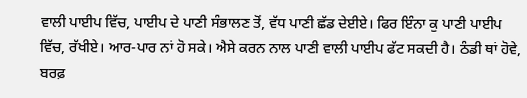ਵਾਲੀ ਪਾਈਪ ਵਿੱਚ, ਪਾਈਪ ਦੇ ਪਾਣੀ ਸੰਭਾਲਣ ਤੋਂ, ਵੱਧ ਪਾਣੀ ਛੱਡ ਦੇਈਏ। ਫਿਰ ਇੰਨਾ ਕੁ ਪਾਣੀ ਪਾਈਪ ਵਿੱਚ, ਰੱਖੀਏ। ਆਰ-ਪਾਰ ਨਾਂ ਹੋ ਸਕੇ। ਐਸੇ ਕਰਨ ਨਾਲ ਪਾਣੀ ਵਾਲੀ ਪਾਈਪ ਫੱਟ ਸਕਦੀ ਹੈ। ਠੰਡੀ ਥਾਂ ਹੋਵੇ, ਬਰਫ਼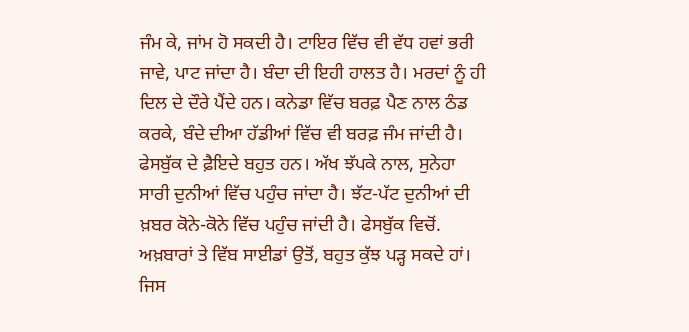ਜੰਮ ਕੇ, ਜਾਂਮ ਹੋ ਸਕਦੀ ਹੈ। ਟਾਇਰ ਵਿੱਚ ਵੀ ਵੱਧ ਹਵਾਂ ਭਰੀ ਜਾਵੇ, ਪਾਟ ਜਾਂਦਾ ਹੈ। ਬੰਦਾ ਦੀ ਇਹੀ ਹਾਲਤ ਹੈ। ਮਰਦਾਂ ਨੂੰ ਹੀ ਦਿਲ ਦੇ ਦੌਰੇ ਪੈਂਦੇ ਹਨ। ਕਨੇਡਾ ਵਿੱਚ ਬਰਫ਼ ਪੈਣ ਨਾਲ ਠੰਡ ਕਰਕੇ, ਬੰਦੇ ਦੀਆ ਹੱਡੀਆਂ ਵਿੱਚ ਵੀ ਬਰਫ਼ ਜੰਮ ਜਾਂਦੀ ਹੈ।
ਫੇਸਬੁੱਕ ਦੇ ਫ਼ੈਇਦੇ ਬਹੁਤ ਹਨ। ਅੱਖ ਝੱਪਕੇ ਨਾਲ, ਸੁਨੇਹਾ ਸਾਰੀ ਦੁਨੀਆਂ ਵਿੱਚ ਪਹੁੰਚ ਜਾਂਦਾ ਹੈ। ਝੱਟ-ਪੱਟ ਦੁਨੀਆਂ ਦੀ ਖ਼ਬਰ ਕੋਨੇ-ਕੋਨੇ ਵਿੱਚ ਪਹੁੰਚ ਜਾਂਦੀ ਹੈ। ਫੇਸਬੁੱਕ ਵਿਚੋਂ. ਅਖ਼ਬਾਰਾਂ ਤੇ ਵਿੱਬ ਸਾਈਡਾਂ ਉਤੋਂ, ਬਹੁਤ ਕੁੱਝ ਪੜ੍ਹ ਸਕਦੇ ਹਾਂ। ਜਿਸ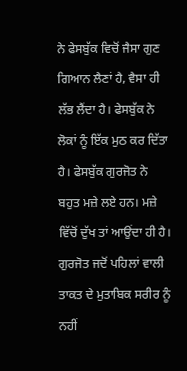ਨੇ ਫੇਸਬੁੱਕ ਵਿਚੋਂ ਜੈਸਾ ਗੁਣ ਗਿਆਨ ਲੈਣਾਂ ਹੈ, ਵੈਸਾ ਹੀ ਲੱਭ ਲੈਂਦਾ ਹੈ। ਫੇਸਬੁੱਕ ਨੇ ਲੋਕਾਂ ਨੂੰ ਇੱਕ ਮੁਠ ਕਰ ਦਿੱਤਾ ਹੈ। ਫੇਸਬੁੱਕ ਗੁਰਜੋਤ ਨੇ ਬਹੁਤ ਮਜ਼ੇ ਲਏ ਹਨ। ਮਜ਼ੇ ਵਿੱਚੋਂ ਦੁੱਖ ਤਾਂ ਆਉਂਦਾ ਹੀ ਹੈ। ਗੁਰਜੋਤ ਜਦੋਂ ਪਹਿਲਾਂ ਵਾਲੀ ਤਾਕਤ ਦੇ ਮੁਤਾਬਿਕ ਸਰੀਰ ਨੂੰ ਨਹੀਂ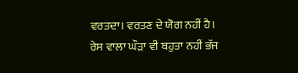ਵਰਤਦਾ। ਵਰਤਣ ਦੇ ਯੋਗ ਨਹੀਂ ਹੈ। ਰੇਸ ਵਾਲਾ ਘੌੜਾ ਵੀ ਬਹੁਤਾ ਨਹੀਂ ਭੱਜ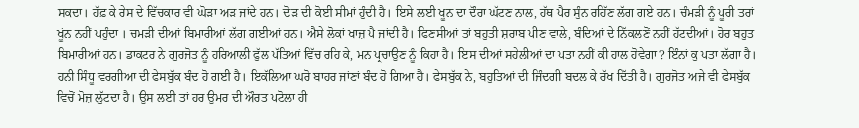ਸਕਦਾ। ਹੱਫ਼ ਕੇ ਰੇਸ ਦੇ ਵਿੱਚਕਾਰ ਵੀ ਘੋੜਾ ਅੜ ਜਾਂਦੇ ਹਨ। ਦੋੜ ਦੀ ਕੋਈ ਸੀਮਾਂ ਹੁੰਦੀ ਹੈ। ਇਸੇ ਲਈ ਖੂਨ ਦਾ ਦੌਰਾ ਘੱਟਣ ਨਾਲ, ਹੱਥ ਪੈਰ ਸੁੰਨ ਰਹਿੱਣ ਲੱਗ ਗਏ ਹਨ। ਚੰਮੜੀ ਨੂੰ ਪੂਰੀ ਤਰਾਂ ਖੂਂਨ ਨਹੀਂ ਪਹੁੰਦਾ । ਚਮੜੀ ਦੀਆਂ ਬਿਮਾਰੀਆਂ ਲੱਗ ਗਈਆਂ ਹਨ। ਐਸੇ ਲੋਕਾਂ ਖਾਜ਼ ਪੈ ਜਾਂਦੀ ਹੈ। ਫਿਣਸੀਆਂ ਤਾਂ ਬਹੁਤੀ ਸ਼ਰਾਬ ਪੀਣ ਵਾਲੇ, ਬੰਦਿਆਂ ਦੇ ਨਿੱਕਲਣੋਂ ਨਹੀਂ ਹੱਟਦੀਆਂ। ਹੋਰ ਬਹੁਤ ਬਿਮਾਰੀਆਂ ਹਨ। ਡਾਕਟਰ ਨੇ ਗੁਰਜੋਤ ਨੂੰ ਹਰਿਆਲੀ ਫੁੱਲ ਪੱਤਿਆਂ ਵਿੱਚ ਰਹਿ ਕੇ, ਮਨ ਪ੍ਰਚਾਉਣ ਨੂੰ ਕਿਹਾ ਹੈ। ਇਸ ਦੀਆਂ ਸਹੇਲੀਆਂ ਦਾ ਪਤਾ ਨਹੀਂ ਕੀ ਹਾਲ ਹੋਵੇਗਾ? ਇੰਨਾਂ ਕੁ ਪਤਾ ਲੱਗਾ ਹੈ। ਹਨੀ ਸਿੰਧੂ ਵਰਗੀਆ ਦੀ ਫੇਸਬੁੱਕ ਬੰਦ ਹੋ ਗਈ ਹੈ। ਇਕੱਲਿਆ ਘਰੋ ਬਾਹਰ ਜਾਂਣਾਂ ਬੰਦ ਹੋ ਗਿਆ ਹੈ। ਫੇਸਬੁੱਕ ਨੇ, ਬਹੁਤਿਆਂ ਦੀ ਜਿੰਦਗੀ ਬਦਲ ਕੇ ਰੱਖ ਦਿੱਤੀ ਹੈ। ਗੁਰਜੋਤ ਅਜੇ ਵੀ ਫੇਸਬੁੱਕ ਵਿਚੋਂ ਮੋਜ਼ ਲੁੱਟਦਾ ਹੈ। ਉਸ ਲਈ ਤਾਂ ਹਰ ਉਮਰ ਦੀ ਔਰਤ ਪਟੋਲਾ ਹੀ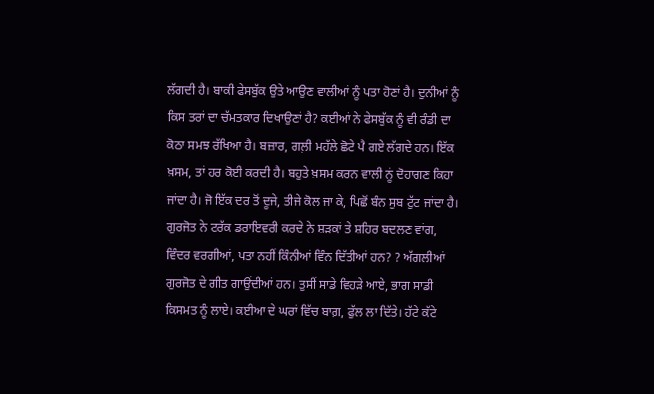ਲੱਗਦੀ ਹੈ। ਬਾਕੀ ਫੇਸਬੁੱਕ ਉਤੇ ਆਉਣ ਵਾਲੀਆਂ ਨੂੰ ਪਤਾ ਹੋਣਾਂ ਹੈ। ਦੁਨੀਆਂ ਨੂੰ ਕਿਸ ਤਰਾਂ ਦਾ ਚੱਮਤਕਾਰ ਦਿਖਾਉਣਾਂ ਹੈ? ਕਈਆਂ ਨੇ ਫੇਸਬੁੱਕ ਨੂੰ ਵੀ ਰੰਡੀ ਦਾ ਕੋਠਾ ਸਮਝ ਰੱਖਿਆ ਹੈ। ਬਜ਼ਾਰ, ਗਲ਼ੀ ਮਹੱਲੇ ਛੋਟੇ ਪੈ ਗਏ ਲੱਗਦੇ ਹਨ। ਇੱਕ ਖ਼ਸਮ, ਤਾਂ ਹਰ ਕੋਈ ਕਰਦੀ ਹੈ। ਬਹੁਤੇ ਖ਼ਸਮ ਕਰਨ ਵਾਲੀ ਨੂਂ ਦੋਹਾਗਣ ਕਿਹਾ ਜਾਂਦਾ ਹੈ। ਜੋ ਇੱਕ ਦਰ ਤੋਂ ਦੂਜੇ, ਤੀਜੇ ਕੋਲ ਜਾ ਕੇ, ਪਿਛੋਂ ਬੰਨ ਸੁਬ ਟੁੱਟ ਜਾਂਦਾ ਹੈ।
ਗੁਰਜੋਤ ਨੇ ਟਰੱਕ ਡਰਾਇਵਰੀ ਕਰਦੇ ਨੇ ਸ਼ੜਕਾਂ ਤੇ ਸ਼ਹਿਰ ਬਦਲਣ ਵਾਂਗ, ਵਿੰਦਰ ਵਰਗੀਆਂ, ਪਤਾ ਨਹੀਂ ਕਿੰਨੀਆਂ ਵਿੰਨ ਦਿੱਤੀਆਂ ਹਨ? ? ਅੱਗਲੀਆਂ ਗੁਰਜੋਤ ਦੇ ਗੀਤ ਗਾਉਂਦੀਆਂ ਹਨ। ਤੁਸੀਂ ਸਾਡੇ ਵਿਹੜੇ ਆਏ, ਭਾਗ ਸਾਡੀ ਕਿਸਮਤ ਨੂੰ ਲਾਏ। ਕਈਆ ਦੇ ਘਰਾਂ ਵਿੱਚ ਬਾਗ਼, ਫੁੱਲ ਲਾ ਦਿੱਤੇ। ਹੱਟੇ ਕੱਟੇ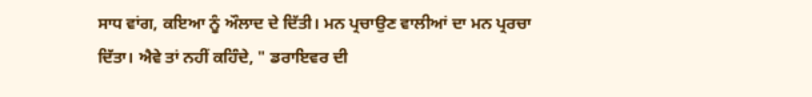ਸਾਧ ਵਾਂਗ, ਕਇਆ ਨੂੰ ਔਲਾਦ ਦੇ ਦਿੱਤੀ। ਮਨ ਪ੍ਰਚਾਉਣ ਵਾਲੀਆਂ ਦਾ ਮਨ ਪ੍ਰਰਚਾ ਦਿੱਤਾ। ਐਵੇ ਤਾਂ ਨਹੀਂ ਕਹਿੰਦੇ, " ਡਰਾਇਵਰ ਦੀ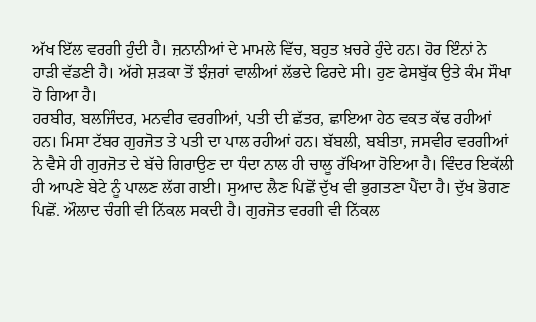ਅੱਖ ਇੱਲ ਵਰਗੀ ਹੁੰਦੀ ਹੈ। ਜ਼ਨਾਨੀਆਂ ਦੇ ਮਾਮਲੇ ਵਿੱਚ, ਬਹੁਤ ਖ਼ਚਰੇ ਹੁੰਦੇ ਹਨ। ਹੋਰ ਇੰਨਾਂ ਨੇ ਹਾੜੀ ਵੱਡਣੀ ਹੈ। ਅੱਗੇ ਸ਼ੜਕਾ ਤੋਂ ਝੰਜ਼ਰਾਂ ਵਾਲੀਆਂ ਲੱਭਦੇ ਫਿਰਦੇ ਸੀ। ਹੁਣ ਫੇਸਬੁੱਕ ਉਤੇ ਕੰਮ ਸੌਖਾ ਹੋ ਗਿਆ ਹੈ।
ਹਰਬੀਰ, ਬਲਜਿੰਦਰ, ਮਨਵੀਰ ਵਰਗੀਆਂ, ਪਤੀ ਦੀ ਛੱਤਰ, ਛਾਇਆ ਹੇਠ ਵਕਤ ਕੱਢ ਰਹੀਆਂ ਹਨ। ਮਿਸਾ ਟੱਬਰ ਗੁਰਜੋਤ ਤੇ ਪਤੀ ਦਾ ਪਾਲ ਰਹੀਆਂ ਹਨ। ਬੱਬਲੀ, ਬਬੀਤਾ, ਜਸਵੀਰ ਵਰਗੀਆਂ ਨੇ ਵੈਸੇ ਹੀ ਗੁਰਜੋਤ ਦੇ ਬੱਚੇ ਗਿਰਾਉਣ ਦਾ ਧੰਦਾ ਨਾਲ ਹੀ ਚਾਲੂ ਰੱਖਿਆ ਹੋਇਆ ਹੈ। ਵਿੰਦਰ ਇਕੱਲੀ ਹੀ ਆਪਣੇ ਬੇਟੇ ਨੂੰ ਪਾਲਣ ਲੱਗ ਗਈ। ਸੁਆਦ ਲੈਣ ਪਿਛੋਂ ਦੁੱਖ ਵੀ ਭੁਗਤਣਾ ਪੈਂਦਾ ਹੈ। ਦੁੱਖ ਭੋਗਣ ਪਿਛੋਂ. ਔਲਾਦ ਚੰਗੀ ਵੀ ਨਿੱਕਲ ਸਕਦੀ ਹੈ। ਗੁਰਜੋਤ ਵਰਗੀ ਵੀ ਨਿੱਕਲ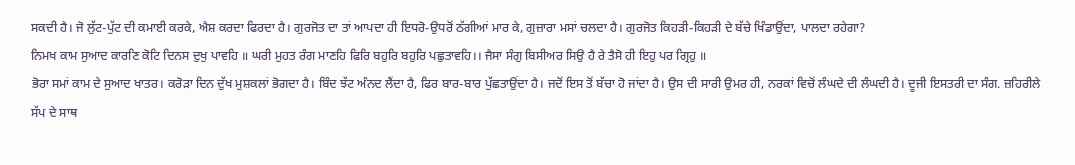ਸਕਦੀ ਹੈ। ਜੋ ਲੁੱਟ-ਪੁੱਟ ਦੀ ਕਮਾਈ ਕਰਕੇ, ਐਸ਼ ਕਰਦਾ ਫਿਰਦਾ ਹੈ। ਗੁਰਜੋਤ ਦਾ ਤਾਂ ਆਪਦਾ ਹੀ ਇਧਰੋ-ਉਧਰੋਂ ਠੱਗੀਆਂ ਮਾਰ ਕੇ, ਗੁਜ਼ਾਰਾ ਮਸਾਂ ਚਲਦਾ ਹੈ। ਗੁਰਜੋਤ ਕਿਹੜੀ-ਕਿਹੜੀ ਦੇ ਬੱਚੇ ਖਿੰਡਾਉਂਦਾ, ਪਾਲਦਾ ਰਹੇਗਾ?
ਨਿਮਖ ਕਾਮ ਸੁਆਦ ਕਾਰਣਿ ਕੋਟਿ ਦਿਨਸ ਦੁਖੁ ਪਾਵਹਿ ॥ ਘਰੀ ਮੁਹਤ ਰੰਗ ਮਾਣਹਿ ਫਿਰਿ ਬਹੁਰਿ ਬਹੁਰਿ ਪਛੁਤਾਵਹਿ।। ਜੈਸਾ ਸੰਗੁ ਬਿਸੀਅਰ ਸਿਉ ਹੈ ਰੇ ਤੈਸੋ ਹੀ ਇਹੁ ਪਰ ਗ੍ਰਿਹੁ ॥
ਭੋਰਾ ਸਮਾਂ ਕਾਮ ਦੇ ਸੁਆਦ ਖਾਤਰ। ਕਰੋੜਾ ਦਿਨ ਦੁੱਖ ਮੁਸ਼ਕਲਾਂ ਭੋਗਦਾ ਹੈ। ਬਿੰਦ ਝੱਟ ਅੰਨਦ ਲੈਂਦਾ ਹੈ, ਫਿਰ ਬਾਰ-ਬਾਰ ਪੁੱਛਤਾਉਂਦਾ ਹੈ। ਜਦੋਂ ਇਸ ਤੋਂ ਬੱਚਾ ਹੋ ਜਾਂਦਾ ਹੈ। ਉਸ ਦੀ ਸਾਰੀ ਉਮਰ ਹੀ, ਨਰਕਾਂ ਵਿਚੋਂ ਲੰਘਦੇ ਦੀ ਲੰਘਦੀ ਹੈ। ਦੂਜੀ ਇਸਤਰੀ ਦਾ ਸੰਗ. ਜ਼ਹਿਰੀਲੇ ਸੱਪ ਦੇ ਸਾਥ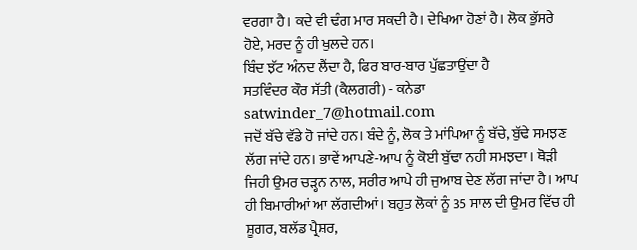ਵਰਗਾ ਹੈ। ਕਦੇ ਵੀ ਢੰਗ ਮਾਰ ਸਕਦੀ ਹੈ। ਦੇਖਿਆ ਹੋਣਾਂ ਹੈ। ਲੋਕ ਭੁੱਸਰੇ ਹੋਏ, ਮਰਦ ਨੂੰ ਹੀ ਖੁਲਦੇ ਹਨ।
ਬਿੰਦ ਝੱਟ ਅੰਨਦ ਲੈਂਦਾ ਹੈ, ਫਿਰ ਬਾਰ-ਬਾਰ ਪੁੱਛਤਾਉਂਦਾ ਹੈ
ਸਤਵਿੰਦਰ ਕੌਰ ਸੱਤੀ (ਕੈਲਗਰੀ) - ਕਨੇਡਾ
satwinder_7@hotmail.com
ਜਦੋਂ ਬੱਚੇ ਵੱਡੇ ਹੋ ਜਾਂਦੇ ਹਨ। ਬੰਦੇ ਨੂੰ, ਲੋਕ ਤੇ ਮਾਂਪਿਆ ਨੂੰ ਬੱਚੇ, ਬੁੱਢੇ ਸਮਝਣ ਲੱਗ ਜਾਂਦੇ ਹਨ। ਭਾਵੇਂ ਆਪਣੇ-ਆਪ ਨੂੰ ਕੋਈ ਬੁੱਢਾ ਨਹੀ ਸਮਝਦਾ। ਥੋੜੀ ਜਿਹੀ ਉਮਰ ਚੜ੍ਹਨ ਨਾਲ, ਸਰੀਰ ਆਪੇ ਹੀ ਜੁਆਬ ਦੇਣ ਲੱਗ ਜਾਂਦਾ ਹੈ। ਆਪ ਹੀ ਬਿਮਾਰੀਆਂ ਆ ਲੱਗਦੀਆਂ। ਬਹੁਤ ਲੋਕਾਂ ਨੂੰ 35 ਸਾਲ ਦੀ ਉਮਰ ਵਿੱਚ ਹੀ ਸ਼ੂਗਰ, ਬਲੱਡ ਪ੍ਰੈਸ਼ਰ,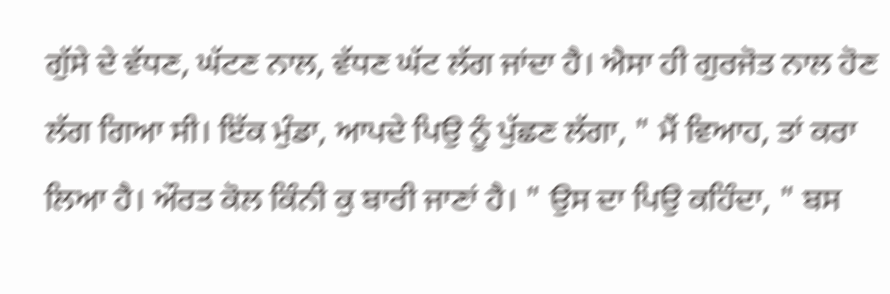ਗੁੱਸੇ ਦੇ ਵੱਧਣ, ਘੱਟਣ ਨਾਲ, ਵੱਧਣ ਘੱਟ ਲੱਗ ਜਾਂਦਾ ਹੈ। ਐਸਾ ਹੀ ਗੁਰਜੋਤ ਨਾਲ ਹੋਣ ਲੱਗ ਗਿਆ ਸੀ। ਇੱਕ ਮੁੰਡਾ, ਆਪਦੇ ਪਿਉ ਨੂੰ ਪੁੱਛਣ ਲੱਗਾ, " ਮੈਂ ਵਿਆਹ, ਤਾਂ ਕਰਾ ਲਿਆ ਹੈ। ਔਰਤ ਕੋਲ ਕਿੰਨੀ ਕੁ ਬਾਰੀ ਜਾਣਾਂ ਹੈ। " ਉਸ ਦਾ ਪਿਉ ਕਹਿੰਦਾ, " ਬਸ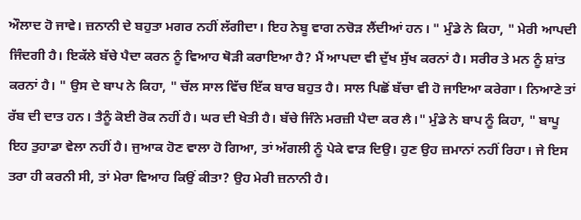ਔਲਾਦ ਹੋ ਜਾਵੇ। ਜ਼ਨਾਨੀ ਦੇ ਬਹੁਤਾ ਮਗਰ ਨਹੀਂ ਲੱਗੀਦਾ। ਇਹ ਨੇਬੂ ਵਾਗ ਨਚੋੜ ਲੈਂਦੀਆਂ ਹਨ। " ਮੁੰਡੇ ਨੇ ਕਿਹਾ, " ਮੇਰੀ ਆਪਦੀ ਜਿੰਦਗੀ ਹੈ। ਇਕੱਲੇ ਬੱਚੇ ਪੈਦਾ ਕਰਨ ਨੂੰ ਵਿਆਹ ਥੋੜੀ ਕਰਾਇਆ ਹੈ? ਮੈਂ ਆਪਦਾ ਵੀ ਦੁੱਖ ਸੁੱਖ ਕਰਨਾਂ ਹੈ। ਸਰੀਰ ਤੇ ਮਨ ਨੂੰ ਸ਼ਾਂਤ ਕਰਨਾਂ ਹੈ। " ਉਸ ਦੇ ਬਾਪ ਨੇ ਕਿਹਾ, " ਚੱਲ ਸਾਲ ਵਿੱਚ ਇੱਕ ਬਾਰ ਬਹੁਤ ਹੈ। ਸਾਲ ਪਿਛੋਂ ਬੱਚਾ ਵੀ ਹੋ ਜਾਇਆ ਕਰੇਗਾ। ਨਿਆਣੇ ਤਾਂ ਰੱਬ ਦੀ ਦਾਤ ਹਨ। ਤੈਨੂੰ ਕੋਈ ਰੋਕ ਨਹੀਂ ਹੈ। ਘਰ ਦੀ ਖੇਤੀ ਹੈ। ਬੱਚੇ ਜਿੰਨੇ ਮਰਜ਼ੀ ਪੈਦਾ ਕਰ ਲੈ।" ਮੁੰਡੇ ਨੇ ਬਾਪ ਨੂੰ ਕਿਹਾ, " ਬਾਪੂ ਇਹ ਤੁਹਾਡਾ ਵੇਲਾ ਨਹੀਂ ਹੈ। ਜੁਆਕ ਹੋਣ ਵਾਲਾ ਹੋ ਗਿਆ, ਤਾਂ ਅੱਗਲੀ ਨੂੰ ਪੇਕੇ ਵਾੜ ਦਿਉ। ਹੁਣ ਉਹ ਜ਼ਮਾਨਾਂ ਨਹੀਂ ਰਿਹਾ। ਜੇ ਇਸ ਤਰਾ ਹੀ ਕਰਨੀ ਸੀ, ਤਾਂ ਮੇਰਾ ਵਿਆਹ ਕਿਉਂ ਕੀਤਾ? ਉਹ ਮੇਰੀ ਜ਼ਨਾਨੀ ਹੈ।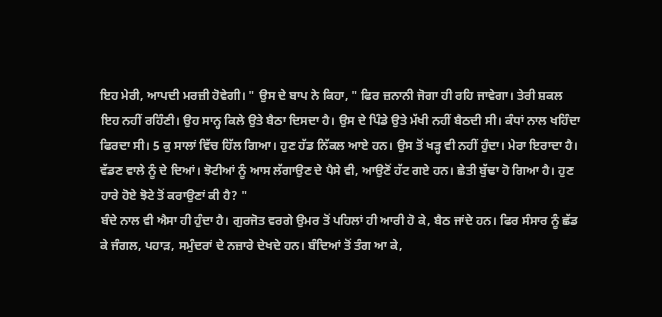ਇਹ ਮੇਰੀ, ਆਪਦੀ ਮਰਜ਼ੀ ਹੋਵੇਗੀ। " ਉਸ ਦੇ ਬਾਪ ਨੇ ਕਿਹਾ, " ਫਿਰ ਜ਼ਨਾਨੀ ਜੋਗਾ ਹੀ ਰਹਿ ਜਾਵੇਗਾ। ਤੇਰੀ ਸ਼ਕਲ ਇਹ ਨਹੀਂ ਰਹਿੰਣੀ। ਉਹ ਸਾਨ੍ਹ ਕਿਲੇ ਉਤੇ ਬੈਠਾ ਦਿਸਦਾ ਹੈ। ਉਸ ਦੇ ਪਿੰਡੇ ਉਤੇ ਮੱਖੀ ਨਹੀਂ ਬੈਠਦੀ ਸੀ। ਕੰਧਾਂ ਨਾਲ ਖਹਿੰਦਾ ਫਿਰਦਾ ਸੀ। 5 ਕੁ ਸਾਲਾਂ ਵਿੱਚ ਹਿੱਲ ਗਿਆ। ਹੁਣ ਹੱਡ ਨਿੱਕਲ ਆਏ ਹਨ। ਉਸ ਤੋਂ ਖੜ੍ਹ ਵੀ ਨਹੀਂ ਹੁੰਦਾ। ਮੇਰਾ ਇਰਾਦਾ ਹੈ। ਵੱਡਣ ਵਾਲੇ ਨੂੰ ਦੇ ਦਿਆਂ। ਝੋਟੀਆਂ ਨੂੰ ਆਸ ਲੱਗਾਉਣ ਦੇ ਪੈਸੇ ਵੀ, ਆਉਣੋਂ ਹੱਟ ਗਏ ਹਨ। ਛੇਤੀ ਬੁੱਢਾ ਹੋ ਗਿਆ ਹੈ। ਹੁਣ ਹਾਰੇ ਹੋਏ ਝੋਟੇ ਤੋਂ ਕਰਾਉਣਾਂ ਕੀ ਹੈ? "
ਬੰਦੇ ਨਾਲ ਵੀ ਐਸਾ ਹੀ ਹੁੰਦਾ ਹੈ। ਗੁਰਜੋਤ ਵਰਗੇ ਉਮਰ ਤੋਂ ਪਹਿਲਾਂ ਹੀ ਆਰੀ ਹੋ ਕੇ, ਬੈਠ ਜਾਂਦੇ ਹਨ। ਫਿਰ ਸੰਸਾਰ ਨੂੰ ਛੱਡ ਕੇ ਜੰਗਲ, ਪਹਾੜ, ਸਮੁੰਦਰਾਂ ਦੇ ਨਜ਼ਾਰੇ ਦੇਖਦੇ ਹਨ। ਬੰਦਿਆਂ ਤੋਂ ਤੰਗ ਆ ਕੇ,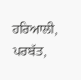ਹਰਿਆਲੀ, ਪਰਬੱਤ,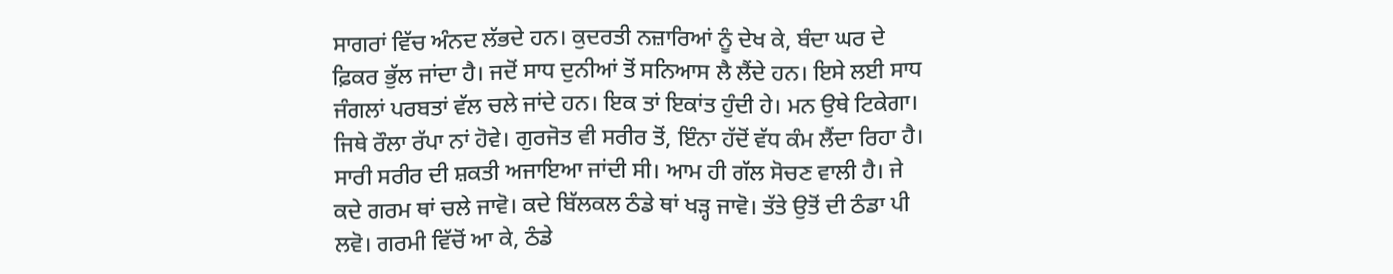ਸਾਗਰਾਂ ਵਿੱਚ ਅੰਨਦ ਲੱਭਦੇ ਹਨ। ਕੁਦਰਤੀ ਨਜ਼ਾਰਿਆਂ ਨੂੰ ਦੇਖ ਕੇ, ਬੰਦਾ ਘਰ ਦੇ ਫ਼ਿਕਰ ਭੁੱਲ ਜਾਂਦਾ ਹੈ। ਜਦੋਂ ਸਾਧ ਦੁਨੀਆਂ ਤੋਂ ਸਨਿਆਸ ਲੈ ਲੈਂਦੇ ਹਨ। ਇਸੇ ਲਈ ਸਾਧ ਜੰਗਲਾਂ ਪਰਬਤਾਂ ਵੱਲ ਚਲੇ ਜਾਂਦੇ ਹਨ। ਇਕ ਤਾਂ ਇਕਾਂਤ ਹੁੰਦੀ ਹੇ। ਮਨ ਉਥੇ ਟਿਕੇਗਾ। ਜਿਥੇ ਰੌਲਾ ਰੱਪਾ ਨਾਂ ਹੋਵੇ। ਗੁਰਜੋਤ ਵੀ ਸਰੀਰ ਤੋਂ, ਇੰਨਾ ਹੱਦੋਂ ਵੱਧ ਕੰਮ ਲੈਂਦਾ ਰਿਹਾ ਹੈ। ਸਾਰੀ ਸਰੀਰ ਦੀ ਸ਼ਕਤੀ ਅਜਾਇਆ ਜਾਂਦੀ ਸੀ। ਆਮ ਹੀ ਗੱਲ ਸੋਚਣ ਵਾਲੀ ਹੈ। ਜੇ ਕਦੇ ਗਰਮ ਥਾਂ ਚਲੇ ਜਾਵੋ। ਕਦੇ ਬਿੱਲਕਲ ਠੰਡੇ ਥਾਂ ਖੜ੍ਹ ਜਾਵੋ। ਤੱਤੇ ਉਤੋਂ ਦੀ ਠੰਡਾ ਪੀ ਲਵੋ। ਗਰਮੀ ਵਿੱਚੋਂ ਆ ਕੇ, ਠੰਡੇ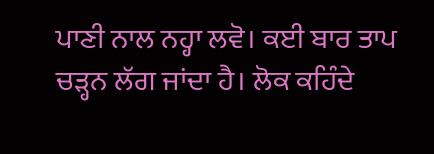ਪਾਣੀ ਨਾਲ ਨਹ੍ਹਾ ਲਵੋ। ਕਈ ਬਾਰ ਤਾਪ ਚੜ੍ਹਨ ਲੱਗ ਜਾਂਦਾ ਹੈ। ਲੋਕ ਕਹਿੰਦੇ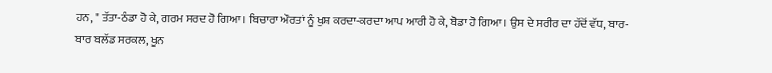ਹਨ, " ਤੱਤਾ-ਠੰਡਾ ਹੋ ਕੇ, ਗਰਮ ਸਰਦ ਹੋ ਗਿਆ। ਬਿਚਾਰਾ ਔਰਤਾਂ ਨੂੰ ਖੁਸ਼ ਕਰਦਾ-ਕਰਦਾ ਆਪ ਆਰੀ ਹੋ ਕੇ, ਬੋਡਾ ਹੋ ਗਿਆ। ਉਸ ਦੇ ਸਰੀਰ ਦਾ ਹੱਦੋਂ ਵੱਧ, ਬਾਰ-ਬਾਰ ਬਲੱਡ ਸਰਕਲ, ਖੂਨ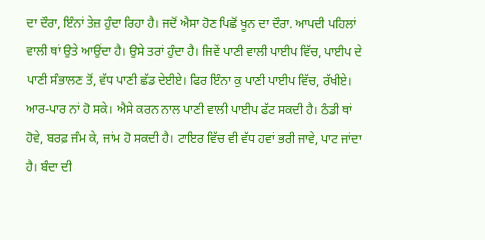ਦਾ ਦੌਰਾ, ਇੰਨਾਂ ਤੇਜ਼ ਹੁੰਦਾ ਰਿਹਾ ਹੈ। ਜਦੋਂ ਐਸਾ ਹੋਣ ਪਿਛੋਂ ਖੂਨ ਦਾ ਦੌਰਾ. ਆਪਦੀ ਪਹਿਲਾਂ ਵਾਲੀ ਥਾਂ ਉਤੇ ਆਉਂਦਾ ਹੈ। ਉਸੇ ਤਰਾਂ ਹੁੰਦਾ ਹੈ। ਜਿਵੇਂ ਪਾਣੀ ਵਾਲੀ ਪਾਈਪ ਵਿੱਚ, ਪਾਈਪ ਦੇ ਪਾਣੀ ਸੰਭਾਲਣ ਤੋਂ, ਵੱਧ ਪਾਣੀ ਛੱਡ ਦੇਈਏ। ਫਿਰ ਇੰਨਾ ਕੁ ਪਾਣੀ ਪਾਈਪ ਵਿੱਚ, ਰੱਖੀਏ। ਆਰ-ਪਾਰ ਨਾਂ ਹੋ ਸਕੇ। ਐਸੇ ਕਰਨ ਨਾਲ ਪਾਣੀ ਵਾਲੀ ਪਾਈਪ ਫੱਟ ਸਕਦੀ ਹੈ। ਠੰਡੀ ਥਾਂ ਹੋਵੇ, ਬਰਫ਼ ਜੰਮ ਕੇ, ਜਾਂਮ ਹੋ ਸਕਦੀ ਹੈ। ਟਾਇਰ ਵਿੱਚ ਵੀ ਵੱਧ ਹਵਾਂ ਭਰੀ ਜਾਵੇ, ਪਾਟ ਜਾਂਦਾ ਹੈ। ਬੰਦਾ ਦੀ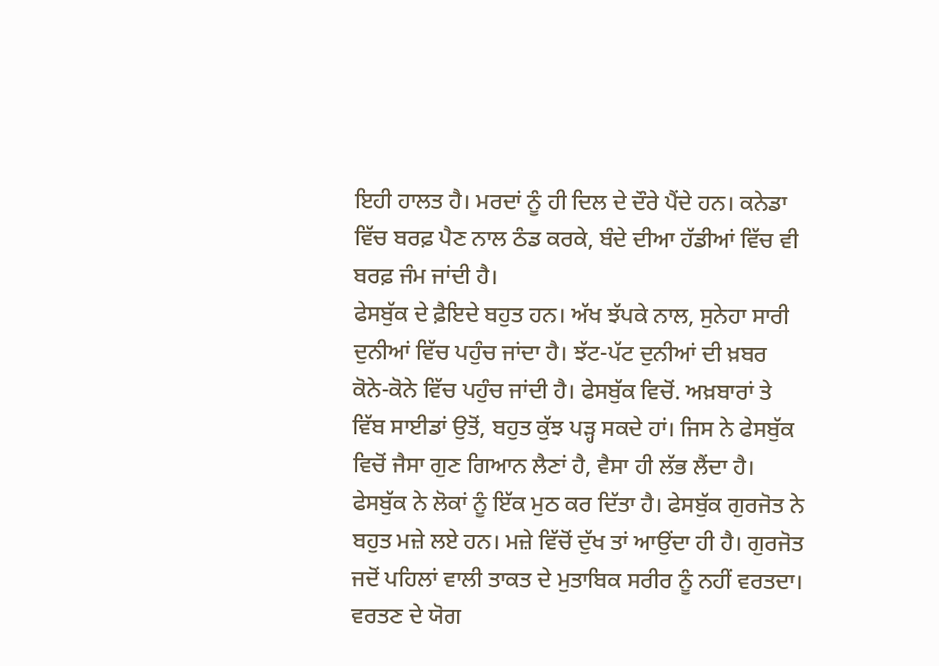ਇਹੀ ਹਾਲਤ ਹੈ। ਮਰਦਾਂ ਨੂੰ ਹੀ ਦਿਲ ਦੇ ਦੌਰੇ ਪੈਂਦੇ ਹਨ। ਕਨੇਡਾ ਵਿੱਚ ਬਰਫ਼ ਪੈਣ ਨਾਲ ਠੰਡ ਕਰਕੇ, ਬੰਦੇ ਦੀਆ ਹੱਡੀਆਂ ਵਿੱਚ ਵੀ ਬਰਫ਼ ਜੰਮ ਜਾਂਦੀ ਹੈ।
ਫੇਸਬੁੱਕ ਦੇ ਫ਼ੈਇਦੇ ਬਹੁਤ ਹਨ। ਅੱਖ ਝੱਪਕੇ ਨਾਲ, ਸੁਨੇਹਾ ਸਾਰੀ ਦੁਨੀਆਂ ਵਿੱਚ ਪਹੁੰਚ ਜਾਂਦਾ ਹੈ। ਝੱਟ-ਪੱਟ ਦੁਨੀਆਂ ਦੀ ਖ਼ਬਰ ਕੋਨੇ-ਕੋਨੇ ਵਿੱਚ ਪਹੁੰਚ ਜਾਂਦੀ ਹੈ। ਫੇਸਬੁੱਕ ਵਿਚੋਂ. ਅਖ਼ਬਾਰਾਂ ਤੇ ਵਿੱਬ ਸਾਈਡਾਂ ਉਤੋਂ, ਬਹੁਤ ਕੁੱਝ ਪੜ੍ਹ ਸਕਦੇ ਹਾਂ। ਜਿਸ ਨੇ ਫੇਸਬੁੱਕ ਵਿਚੋਂ ਜੈਸਾ ਗੁਣ ਗਿਆਨ ਲੈਣਾਂ ਹੈ, ਵੈਸਾ ਹੀ ਲੱਭ ਲੈਂਦਾ ਹੈ। ਫੇਸਬੁੱਕ ਨੇ ਲੋਕਾਂ ਨੂੰ ਇੱਕ ਮੁਠ ਕਰ ਦਿੱਤਾ ਹੈ। ਫੇਸਬੁੱਕ ਗੁਰਜੋਤ ਨੇ ਬਹੁਤ ਮਜ਼ੇ ਲਏ ਹਨ। ਮਜ਼ੇ ਵਿੱਚੋਂ ਦੁੱਖ ਤਾਂ ਆਉਂਦਾ ਹੀ ਹੈ। ਗੁਰਜੋਤ ਜਦੋਂ ਪਹਿਲਾਂ ਵਾਲੀ ਤਾਕਤ ਦੇ ਮੁਤਾਬਿਕ ਸਰੀਰ ਨੂੰ ਨਹੀਂ ਵਰਤਦਾ। ਵਰਤਣ ਦੇ ਯੋਗ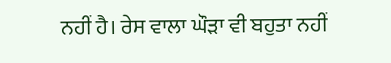ਨਹੀਂ ਹੈ। ਰੇਸ ਵਾਲਾ ਘੌੜਾ ਵੀ ਬਹੁਤਾ ਨਹੀਂ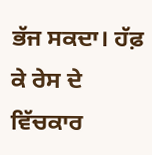ਭੱਜ ਸਕਦਾ। ਹੱਫ਼ ਕੇ ਰੇਸ ਦੇ ਵਿੱਚਕਾਰ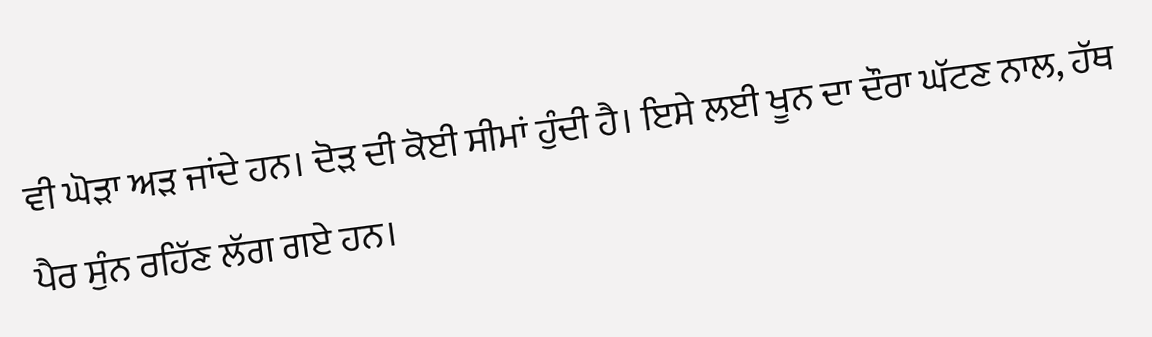ਵੀ ਘੋੜਾ ਅੜ ਜਾਂਦੇ ਹਨ। ਦੋੜ ਦੀ ਕੋਈ ਸੀਮਾਂ ਹੁੰਦੀ ਹੈ। ਇਸੇ ਲਈ ਖੂਨ ਦਾ ਦੌਰਾ ਘੱਟਣ ਨਾਲ, ਹੱਥ ਪੈਰ ਸੁੰਨ ਰਹਿੱਣ ਲੱਗ ਗਏ ਹਨ।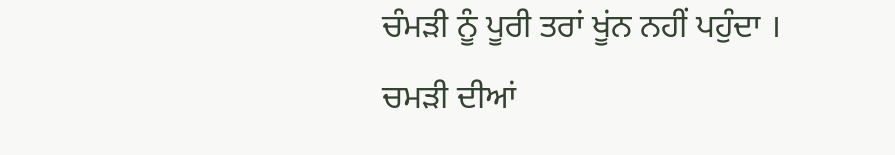ਚੰਮੜੀ ਨੂੰ ਪੂਰੀ ਤਰਾਂ ਖੂਂਨ ਨਹੀਂ ਪਹੁੰਦਾ । ਚਮੜੀ ਦੀਆਂ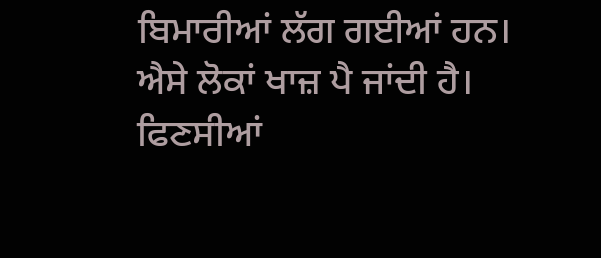ਬਿਮਾਰੀਆਂ ਲੱਗ ਗਈਆਂ ਹਨ। ਐਸੇ ਲੋਕਾਂ ਖਾਜ਼ ਪੈ ਜਾਂਦੀ ਹੈ। ਫਿਣਸੀਆਂ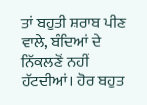ਤਾਂ ਬਹੁਤੀ ਸ਼ਰਾਬ ਪੀਣ ਵਾਲੇ, ਬੰਦਿਆਂ ਦੇ ਨਿੱਕਲਣੋਂ ਨਹੀਂ ਹੱਟਦੀਆਂ। ਹੋਰ ਬਹੁਤ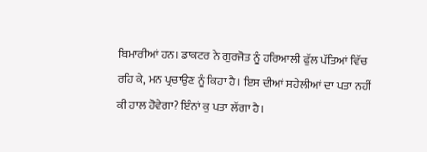ਬਿਮਾਰੀਆਂ ਹਨ। ਡਾਕਟਰ ਨੇ ਗੁਰਜੋਤ ਨੂੰ ਹਰਿਆਲੀ ਫੁੱਲ ਪੱਤਿਆਂ ਵਿੱਚ ਰਹਿ ਕੇ, ਮਨ ਪ੍ਰਚਾਉਣ ਨੂੰ ਕਿਹਾ ਹੈ। ਇਸ ਦੀਆਂ ਸਹੇਲੀਆਂ ਦਾ ਪਤਾ ਨਹੀਂ ਕੀ ਹਾਲ ਹੋਵੇਗਾ? ਇੰਨਾਂ ਕੁ ਪਤਾ ਲੱਗਾ ਹੈ।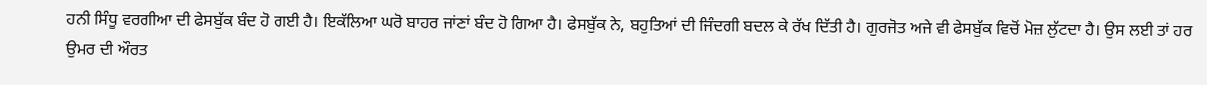ਹਨੀ ਸਿੰਧੂ ਵਰਗੀਆ ਦੀ ਫੇਸਬੁੱਕ ਬੰਦ ਹੋ ਗਈ ਹੈ। ਇਕੱਲਿਆ ਘਰੋ ਬਾਹਰ ਜਾਂਣਾਂ ਬੰਦ ਹੋ ਗਿਆ ਹੈ। ਫੇਸਬੁੱਕ ਨੇ, ਬਹੁਤਿਆਂ ਦੀ ਜਿੰਦਗੀ ਬਦਲ ਕੇ ਰੱਖ ਦਿੱਤੀ ਹੈ। ਗੁਰਜੋਤ ਅਜੇ ਵੀ ਫੇਸਬੁੱਕ ਵਿਚੋਂ ਮੋਜ਼ ਲੁੱਟਦਾ ਹੈ। ਉਸ ਲਈ ਤਾਂ ਹਰ ਉਮਰ ਦੀ ਔਰਤ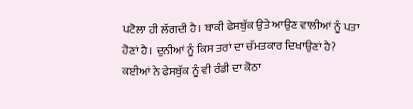ਪਟੋਲਾ ਹੀ ਲੱਗਦੀ ਹੈ। ਬਾਕੀ ਫੇਸਬੁੱਕ ਉਤੇ ਆਉਣ ਵਾਲੀਆਂ ਨੂੰ ਪਤਾ ਹੋਣਾਂ ਹੈ। ਦੁਨੀਆਂ ਨੂੰ ਕਿਸ ਤਰਾਂ ਦਾ ਚੱਮਤਕਾਰ ਦਿਖਾਉਣਾਂ ਹੈ? ਕਈਆਂ ਨੇ ਫੇਸਬੁੱਕ ਨੂੰ ਵੀ ਰੰਡੀ ਦਾ ਕੋਠਾ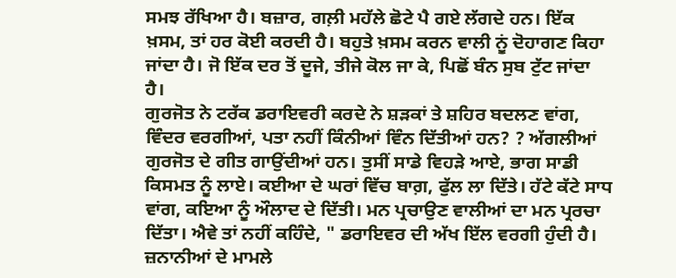ਸਮਝ ਰੱਖਿਆ ਹੈ। ਬਜ਼ਾਰ, ਗਲ਼ੀ ਮਹੱਲੇ ਛੋਟੇ ਪੈ ਗਏ ਲੱਗਦੇ ਹਨ। ਇੱਕ ਖ਼ਸਮ, ਤਾਂ ਹਰ ਕੋਈ ਕਰਦੀ ਹੈ। ਬਹੁਤੇ ਖ਼ਸਮ ਕਰਨ ਵਾਲੀ ਨੂਂ ਦੋਹਾਗਣ ਕਿਹਾ ਜਾਂਦਾ ਹੈ। ਜੋ ਇੱਕ ਦਰ ਤੋਂ ਦੂਜੇ, ਤੀਜੇ ਕੋਲ ਜਾ ਕੇ, ਪਿਛੋਂ ਬੰਨ ਸੁਬ ਟੁੱਟ ਜਾਂਦਾ ਹੈ।
ਗੁਰਜੋਤ ਨੇ ਟਰੱਕ ਡਰਾਇਵਰੀ ਕਰਦੇ ਨੇ ਸ਼ੜਕਾਂ ਤੇ ਸ਼ਹਿਰ ਬਦਲਣ ਵਾਂਗ, ਵਿੰਦਰ ਵਰਗੀਆਂ, ਪਤਾ ਨਹੀਂ ਕਿੰਨੀਆਂ ਵਿੰਨ ਦਿੱਤੀਆਂ ਹਨ? ? ਅੱਗਲੀਆਂ ਗੁਰਜੋਤ ਦੇ ਗੀਤ ਗਾਉਂਦੀਆਂ ਹਨ। ਤੁਸੀਂ ਸਾਡੇ ਵਿਹੜੇ ਆਏ, ਭਾਗ ਸਾਡੀ ਕਿਸਮਤ ਨੂੰ ਲਾਏ। ਕਈਆ ਦੇ ਘਰਾਂ ਵਿੱਚ ਬਾਗ਼, ਫੁੱਲ ਲਾ ਦਿੱਤੇ। ਹੱਟੇ ਕੱਟੇ ਸਾਧ ਵਾਂਗ, ਕਇਆ ਨੂੰ ਔਲਾਦ ਦੇ ਦਿੱਤੀ। ਮਨ ਪ੍ਰਚਾਉਣ ਵਾਲੀਆਂ ਦਾ ਮਨ ਪ੍ਰਰਚਾ ਦਿੱਤਾ। ਐਵੇ ਤਾਂ ਨਹੀਂ ਕਹਿੰਦੇ, " ਡਰਾਇਵਰ ਦੀ ਅੱਖ ਇੱਲ ਵਰਗੀ ਹੁੰਦੀ ਹੈ। ਜ਼ਨਾਨੀਆਂ ਦੇ ਮਾਮਲੇ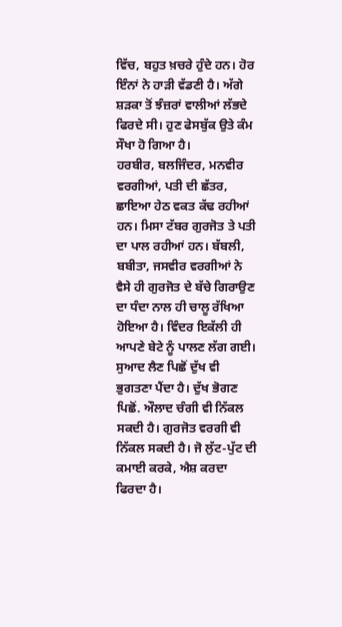ਵਿੱਚ, ਬਹੁਤ ਖ਼ਚਰੇ ਹੁੰਦੇ ਹਨ। ਹੋਰ ਇੰਨਾਂ ਨੇ ਹਾੜੀ ਵੱਡਣੀ ਹੈ। ਅੱਗੇ ਸ਼ੜਕਾ ਤੋਂ ਝੰਜ਼ਰਾਂ ਵਾਲੀਆਂ ਲੱਭਦੇ ਫਿਰਦੇ ਸੀ। ਹੁਣ ਫੇਸਬੁੱਕ ਉਤੇ ਕੰਮ ਸੌਖਾ ਹੋ ਗਿਆ ਹੈ।
ਹਰਬੀਰ, ਬਲਜਿੰਦਰ, ਮਨਵੀਰ ਵਰਗੀਆਂ, ਪਤੀ ਦੀ ਛੱਤਰ, ਛਾਇਆ ਹੇਠ ਵਕਤ ਕੱਢ ਰਹੀਆਂ ਹਨ। ਮਿਸਾ ਟੱਬਰ ਗੁਰਜੋਤ ਤੇ ਪਤੀ ਦਾ ਪਾਲ ਰਹੀਆਂ ਹਨ। ਬੱਬਲੀ, ਬਬੀਤਾ, ਜਸਵੀਰ ਵਰਗੀਆਂ ਨੇ ਵੈਸੇ ਹੀ ਗੁਰਜੋਤ ਦੇ ਬੱਚੇ ਗਿਰਾਉਣ ਦਾ ਧੰਦਾ ਨਾਲ ਹੀ ਚਾਲੂ ਰੱਖਿਆ ਹੋਇਆ ਹੈ। ਵਿੰਦਰ ਇਕੱਲੀ ਹੀ ਆਪਣੇ ਬੇਟੇ ਨੂੰ ਪਾਲਣ ਲੱਗ ਗਈ। ਸੁਆਦ ਲੈਣ ਪਿਛੋਂ ਦੁੱਖ ਵੀ ਭੁਗਤਣਾ ਪੈਂਦਾ ਹੈ। ਦੁੱਖ ਭੋਗਣ ਪਿਛੋਂ. ਔਲਾਦ ਚੰਗੀ ਵੀ ਨਿੱਕਲ ਸਕਦੀ ਹੈ। ਗੁਰਜੋਤ ਵਰਗੀ ਵੀ ਨਿੱਕਲ ਸਕਦੀ ਹੈ। ਜੋ ਲੁੱਟ-ਪੁੱਟ ਦੀ ਕਮਾਈ ਕਰਕੇ, ਐਸ਼ ਕਰਦਾ ਫਿਰਦਾ ਹੈ।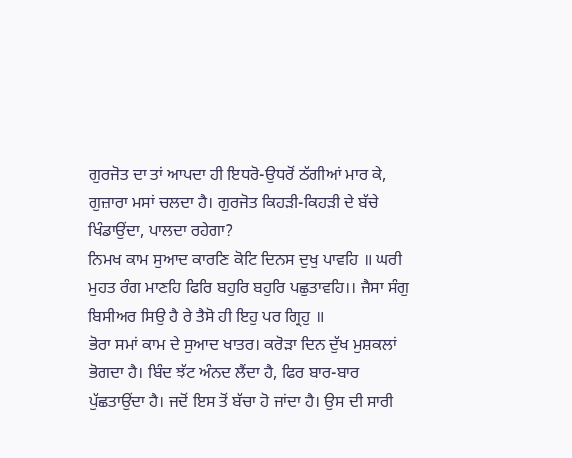ਗੁਰਜੋਤ ਦਾ ਤਾਂ ਆਪਦਾ ਹੀ ਇਧਰੋ-ਉਧਰੋਂ ਠੱਗੀਆਂ ਮਾਰ ਕੇ, ਗੁਜ਼ਾਰਾ ਮਸਾਂ ਚਲਦਾ ਹੈ। ਗੁਰਜੋਤ ਕਿਹੜੀ-ਕਿਹੜੀ ਦੇ ਬੱਚੇ ਖਿੰਡਾਉਂਦਾ, ਪਾਲਦਾ ਰਹੇਗਾ?
ਨਿਮਖ ਕਾਮ ਸੁਆਦ ਕਾਰਣਿ ਕੋਟਿ ਦਿਨਸ ਦੁਖੁ ਪਾਵਹਿ ॥ ਘਰੀ ਮੁਹਤ ਰੰਗ ਮਾਣਹਿ ਫਿਰਿ ਬਹੁਰਿ ਬਹੁਰਿ ਪਛੁਤਾਵਹਿ।। ਜੈਸਾ ਸੰਗੁ ਬਿਸੀਅਰ ਸਿਉ ਹੈ ਰੇ ਤੈਸੋ ਹੀ ਇਹੁ ਪਰ ਗ੍ਰਿਹੁ ॥
ਭੋਰਾ ਸਮਾਂ ਕਾਮ ਦੇ ਸੁਆਦ ਖਾਤਰ। ਕਰੋੜਾ ਦਿਨ ਦੁੱਖ ਮੁਸ਼ਕਲਾਂ ਭੋਗਦਾ ਹੈ। ਬਿੰਦ ਝੱਟ ਅੰਨਦ ਲੈਂਦਾ ਹੈ, ਫਿਰ ਬਾਰ-ਬਾਰ ਪੁੱਛਤਾਉਂਦਾ ਹੈ। ਜਦੋਂ ਇਸ ਤੋਂ ਬੱਚਾ ਹੋ ਜਾਂਦਾ ਹੈ। ਉਸ ਦੀ ਸਾਰੀ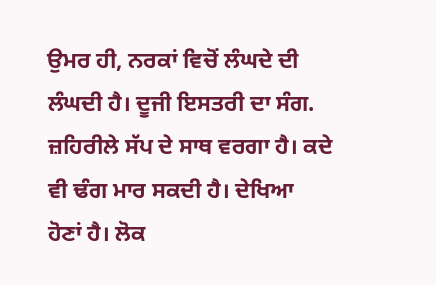ਉਮਰ ਹੀ, ਨਰਕਾਂ ਵਿਚੋਂ ਲੰਘਦੇ ਦੀ ਲੰਘਦੀ ਹੈ। ਦੂਜੀ ਇਸਤਰੀ ਦਾ ਸੰਗ. ਜ਼ਹਿਰੀਲੇ ਸੱਪ ਦੇ ਸਾਥ ਵਰਗਾ ਹੈ। ਕਦੇ ਵੀ ਢੰਗ ਮਾਰ ਸਕਦੀ ਹੈ। ਦੇਖਿਆ ਹੋਣਾਂ ਹੈ। ਲੋਕ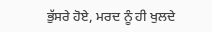ਭੁੱਸਰੇ ਹੋਏ, ਮਰਦ ਨੂੰ ਹੀ ਖੁਲਦੇ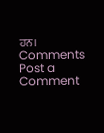ਹਨ।
Comments
Post a Comment